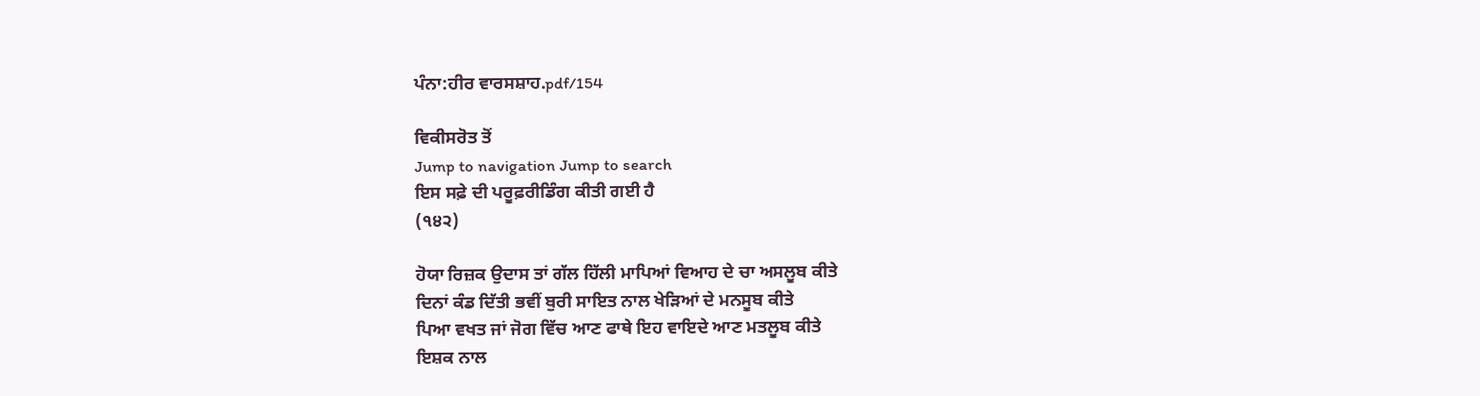ਪੰਨਾ:ਹੀਰ ਵਾਰਸਸ਼ਾਹ.pdf/154

ਵਿਕੀਸਰੋਤ ਤੋਂ
Jump to navigation Jump to search
ਇਸ ਸਫ਼ੇ ਦੀ ਪਰੂਫ਼ਰੀਡਿੰਗ ਕੀਤੀ ਗਈ ਹੈ
(੧੪੨)

ਹੋਯਾ ਰਿਜ਼ਕ ਉਦਾਸ ਤਾਂ ਗੱਲ ਹਿੱਲੀ ਮਾਪਿਆਂ ਵਿਆਹ ਦੇ ਚਾ ਅਸਲੂਬ ਕੀਤੇ
ਦਿਨਾਂ ਕੰਡ ਦਿੱਤੀ ਭਵੀਂ ਬੁਰੀ ਸਾਇਤ ਨਾਲ ਖੇੜਿਆਂ ਦੇ ਮਨਸੂਬ ਕੀਤੇ
ਪਿਆ ਵਖਤ ਜਾਂ ਜੋਗ ਵਿੱਚ ਆਣ ਫਾਥੇ ਇਹ ਵਾਇਦੇ ਆਣ ਮਤਲੂਬ ਕੀਤੇ
ਇਸ਼ਕ ਨਾਲ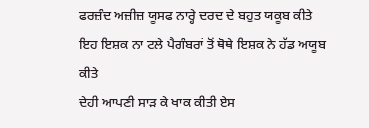ਫਰਜ਼ੰਦ ਅਜ਼ੀਜ਼ ਯੂਸਫ ਨਾਰ੍ਹੇ ਦਰਦ ਦੇ ਬਹੁਤ ਯਕੂਬ ਕੀਤੇ
ਇਹ ਇਸ਼ਕ ਨਾ ਟਲੇ ਪੈਗੰਬਰਾਂ ਤੋਂ ਥੋਥੇ ਇਸ਼ਕ ਨੇ ਹੱਡ ਅਯੂਬ ਕੀਤੇ
ਦੇਹੀ ਆਪਣੀ ਸਾੜ ਕੇ ਖਾਕ ਕੀਤੀ ਏਸ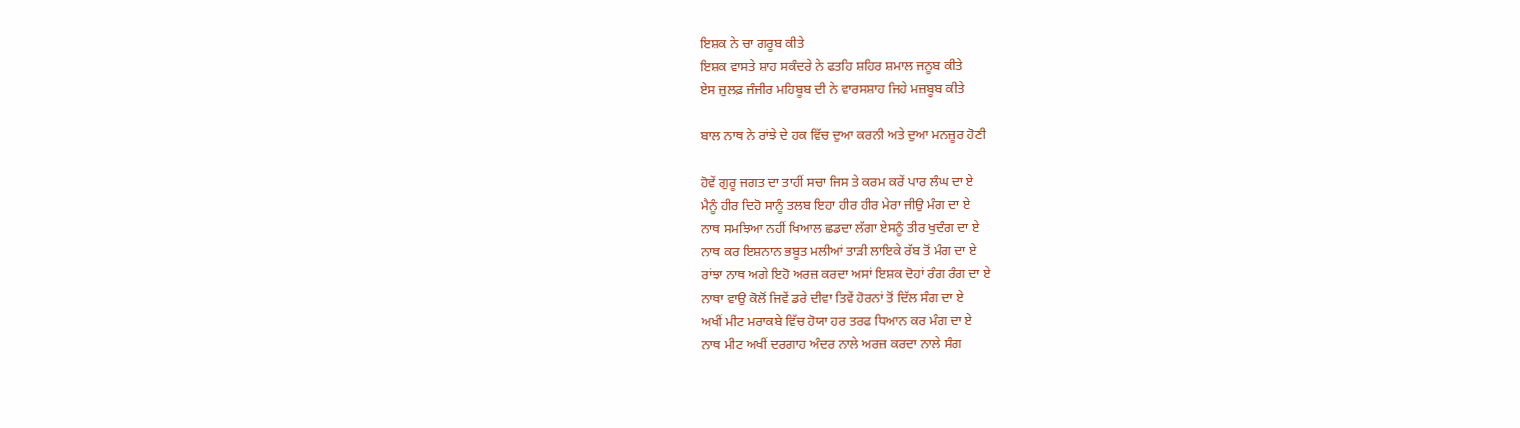ਇਸ਼ਕ ਨੇ ਚਾ ਗਰੂਬ ਕੀਤੇ
ਇਸ਼ਕ ਵਾਸਤੇ ਸ਼ਾਹ ਸਕੰਦਰੇ ਨੇ ਫਤਹਿ ਸ਼ਹਿਰ ਸ਼ਮਾਲ ਜਨੂਬ ਕੀਤੇ
ਏਸ ਜ਼ੁਲਫ਼ ਜੰਜੀਰ ਮਹਿਬੂਬ ਦੀ ਨੇ ਵਾਰਸਸ਼ਾਹ ਜਿਹੇ ਮਜ਼ਬੂਬ ਕੀਤੇ

ਬਾਲ ਨਾਥ ਨੇ ਰਾਂਝੇ ਦੇ ਹਕ ਵਿੱਚ ਦੁਆ ਕਰਨੀ ਅਤੇ ਦੁਆ ਮਨਜ਼ੂਰ ਹੋਣੀ

ਹੋਵੇਂ ਗੁਰੂ ਜਗਤ ਦਾ ਤਾਹੀਂ ਸਚਾ ਜਿਸ ਤੇ ਕਰਮ ਕਰੇਂ ਪਾਰ ਲੰਘ ਦਾ ਏ
ਮੈਨੂੰ ਹੀਰ ਦਿਹੋ ਸਾਨੂੰ ਤਲਬ ਇਹਾ ਹੀਰ ਹੀਰ ਮੇਰਾ ਜੀਉ ਮੰਗ ਦਾ ਏ
ਨਾਥ ਸਮਝਿਆ ਨਹੀਂ ਖਿਆਲ ਛਡਦਾ ਲੱਗਾ ਏਸਨੂੰ ਤੀਰ ਖੁਦੰਗ ਦਾ ਏ
ਨਾਥ ਕਰ ਇਸ਼ਨਾਨ ਭਬੂਤ ਮਲੀਆਂ ਤਾੜੀ ਲਾਇਕੇ ਰੱਬ ਤੋਂ ਮੰਗ ਦਾ ਏ
ਰਾਂਝਾ ਨਾਥ ਅਗੇ ਇਹੋ ਅਰਜ਼ ਕਰਦਾ ਅਸਾਂ ਇਸ਼ਕ ਦੋਹਾਂ ਰੰਗ ਰੰਗ ਦਾ ਏ
ਨਾਥਾ ਵਾਉ ਕੋਲੋਂ ਜਿਵੇਂ ਡਰੇ ਦੀਵਾ ਤਿਵੇਂ ਹੋਰਨਾਂ ਤੋਂ ਦਿੱਲ ਸੰਗ ਦਾ ਏ
ਅਖੀਂ ਮੀਟ ਮਰਾਕਬੇ ਵਿੱਚ ਹੋਯਾ ਹਰ ਤਰਫ ਧਿਆਨ ਕਰ ਮੰਗ ਦਾ ਏ
ਨਾਥ ਮੀਟ ਅਖੀਂ ਦਰਗਾਹ ਅੰਦਰ ਨਾਲੇ ਅਰਜ਼ ਕਰਦਾ ਨਾਲੇ ਸੰਗ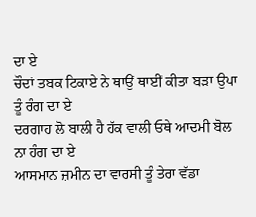ਦਾ ਏ
ਚੌਦਾਂ ਤਬਕ ਟਿਕਾਏ ਨੇ ਥਾਉਂ ਥਾਈਂ ਕੀਤਾ ਬੜਾ ਉਪਾ ਤੂੰ ਰੰਗ ਦਾ ਏ
ਦਰਗਾਹ ਲੋ ਬਾਲੀ ਹੈ ਹੱਕ ਵਾਲੀ ਓਥੇ ਆਦਮੀ ਬੋਲ ਨਾ ਹੰਗ ਦਾ ਏ
ਆਸਮਾਨ ਜ਼ਮੀਨ ਦਾ ਵਾਰਸੀ ਤੂੰ ਤੇਰਾ ਵੱਡਾ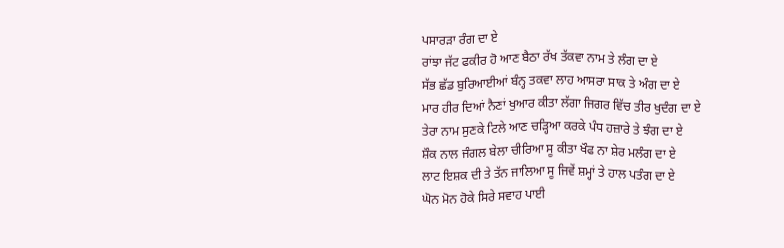ਪਸਾਰੜਾ ਰੰਗ ਦਾ ਏ
ਰਾਂਝਾ ਜੱਟ ਫਕੀਰ ਹੋ ਆਣ ਬੈਠਾ ਰੱਖ ਤੱਕਵਾ ਨਾਮ ਤੇ ਲੰਗ ਦਾ ਏ
ਸੱਭ ਛੱਡ ਬੁਰਿਆਈਆਂ ਬੰਨ੍ਹ ਤਕਵਾ ਲਾਹ ਆਸਰਾ ਸਾਕ ਤੇ ਅੰਗ ਦਾ ਏ
ਮਾਰ ਹੀਰ ਦਿਆਂ ਨੈਣਾਂ ਖੁਆਰ ਕੀਤਾ ਲੱਗਾ ਜਿਗਰ ਵਿੱਚ ਤੀਰ ਖੁਦੰਗ ਦਾ ਏ
ਤੇਰਾ ਨਾਮ ਸੁਣਕੇ ਟਿਲੇ ਆਣ ਚੜ੍ਹਿਆ ਕਰਕੇ ਪੰਧ ਹਜ਼ਾਰੇ ਤੇ ਝੰਗ ਦਾ ਏ
ਸ਼ੌਕ ਨਾਲ ਜੰਗਲ ਬੇਲਾ ਚੀਰਿਆ ਸੂ ਕੀਤਾ ਖੌਫ ਨਾ ਸ਼ੇਰ ਮਲੰਗ ਦਾ ਏ
ਲਾਟ ਇਸ਼ਕ ਦੀ ਤੇ ਤੱਨ ਜਾਲਿਆ ਸੂ ਜਿਵੇਂ ਸ਼ਮ੍ਹਾਂ ਤੇ ਹਾਲ ਪਤੰਗ ਦਾ ਏ
ਘੋਨ ਮੋਨ ਹੋਕੇ ਸਿਰੇ ਸਵਾਹ ਪਾਈ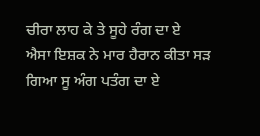ਚੀਰਾ ਲਾਹ ਕੇ ਤੇ ਸੂਹੇ ਰੰਗ ਦਾ ਏ
ਐਸਾ ਇਸ਼ਕ ਨੇ ਮਾਰ ਹੈਰਾਨ ਕੀਤਾ ਸੜ ਗਿਆ ਸੂ ਅੰਗ ਪਤੰਗ ਦਾ ਏ